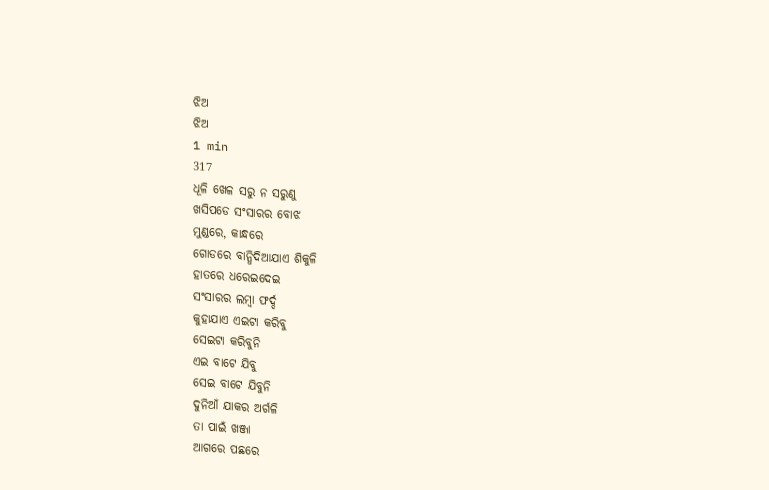ଝିଅ
ଝିଅ
1 min
317
ଧୂଳି ଖେଳ ସରୁ ନ ସରୁଣୁ
ଖସିପଡେ ସଂସାରର ବୋଝ
ମୁଣ୍ଡରେ, କାନ୍ଧରେ
ଗୋଡରେ ବାନ୍ଧିଦିଆଯାଏ ଶିକୁଳି
ହାତରେ ଧରେଇଦେଇ
ସଂସାରର ଲମ୍ବା ଫର୍ଦ୍ଦ
କୁହାଯାଏ ଏଇଟା କରିବୁ
ସେଇଟା କରିବୁନି
ଏଇ ବାଟେ ଯିବୁ
ସେଇ ବାଟେ ଯିବୁନି
ଦୁନିଆଁ ଯାକର ଅର୍ଗଳି
ତା ପାଇଁ ଖଞ୍ଜା
ଆଗରେ ପଛରେ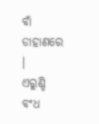ବାଁ ଡାହାଣରେ ।
ଏରୁଣ୍ଡି ବଂଧ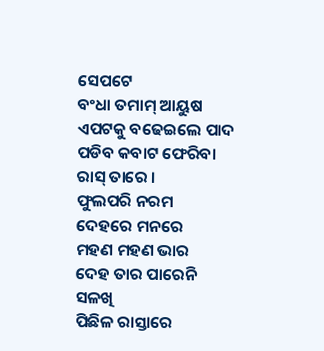ସେପଟେ
ବଂଧା ତମାମ୍ ଆୟୁଷ
ଏପଟକୁ ବଢେଇଲେ ପାଦ
ପଡିବ କବାଟ ଫେରିବା
ରାସ୍ ତାରେ ।
ଫୁଲପରି ନରମ
ଦେହରେ ମନରେ
ମହଣ ମହଣ ଭାର
ଦେହ ତାର ପାରେନି
ସଳଖି
ପିଛିଳ ରାସ୍ତାରେ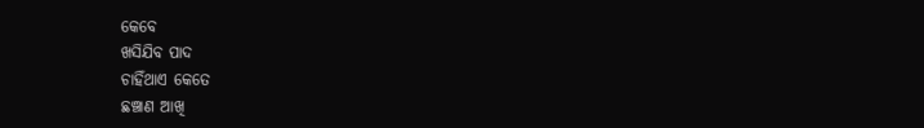କେବେ
ଖସିଯିବ ପାଦ
ଚାହିଁଥାଏ କେତେ
ଛଞ୍ଚାଣ ଆଖି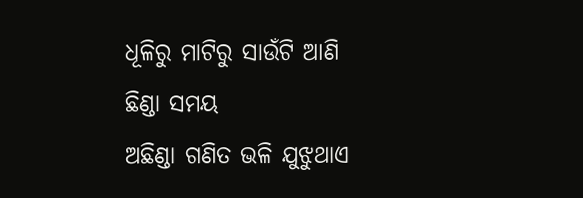ଧୂଳିରୁ ମାଟିରୁ ସାଉଁଟି ଆଣି
ଛିଣ୍ଡା ସମୟ
ଅଛିଣ୍ଡା ଗଣିତ ଭଳି ଯୁଝୁଥାଏ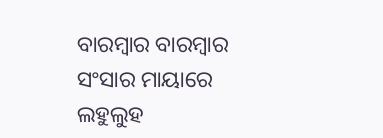ବାରମ୍ବାର ବାରମ୍ବାର
ସଂସାର ମାୟାରେ
ଲହୁଲୁହ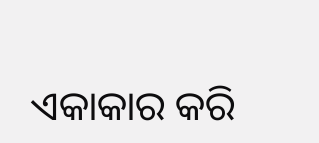ଏକାକାର କରି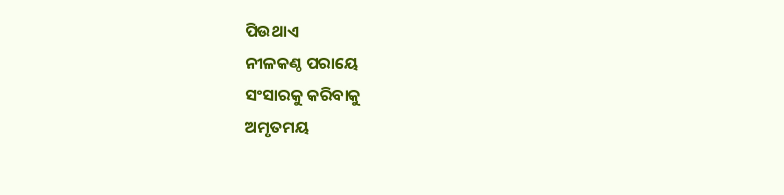ପିଉଥାଏ
ନୀଳକଣ୍ଠ ପରାୟେ
ସଂସାରକୁ କରିବାକୁ
ଅମୃତମୟ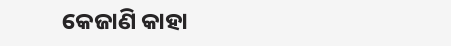କେଜାଣି କାହା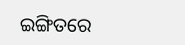ଇଙ୍ଗିତରେ